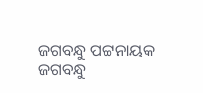ଜଗବନ୍ଧୁ ପଟ୍ଟନାୟକ
ଜଗବନ୍ଧୁ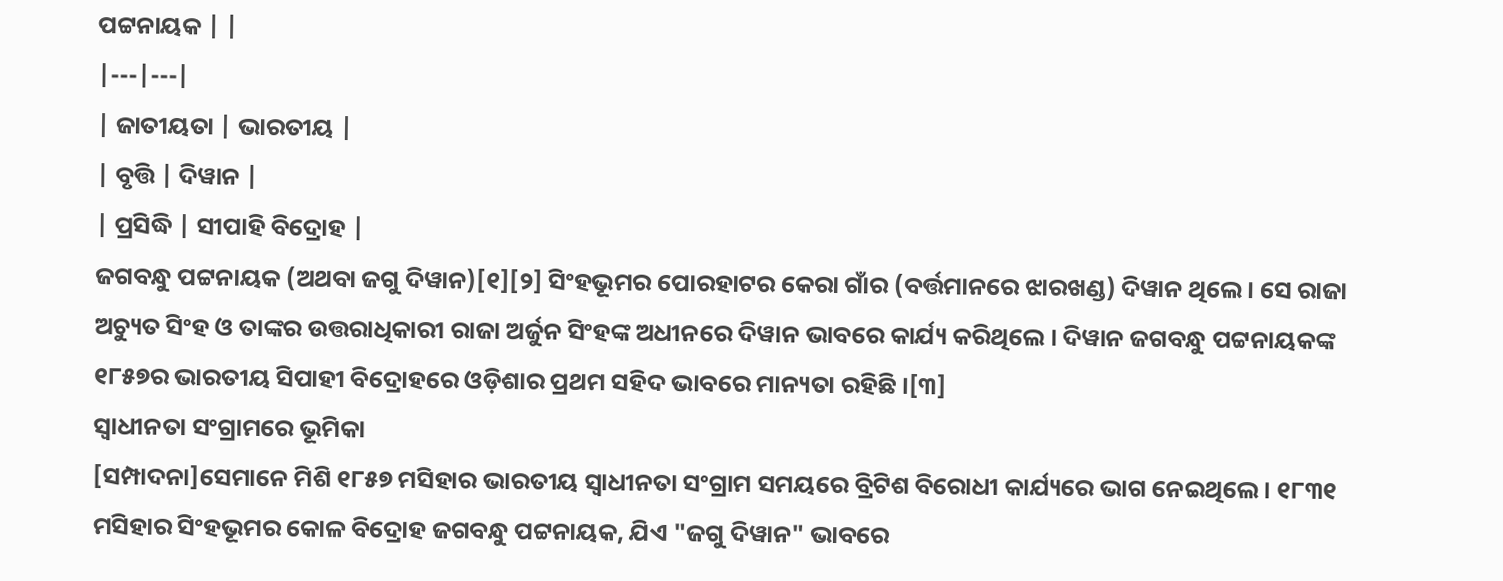ପଟ୍ଟନାୟକ | |
|---|---|
| ଜାତୀୟତା | ଭାରତୀୟ |
| ବୃତ୍ତି | ଦିୱାନ |
| ପ୍ରସିଦ୍ଧି | ସୀପାହି ବିଦ୍ରୋହ |
ଜଗବନ୍ଧୁ ପଟ୍ଟନାୟକ (ଅଥବା ଜଗୁ ଦିୱାନ)[୧][୨] ସିଂହଭୂମର ପୋରହାଟର କେରା ଗାଁର (ବର୍ତ୍ତମାନରେ ଝାରଖଣ୍ଡ) ଦିୱାନ ଥିଲେ । ସେ ରାଜା ଅଚ୍ୟୁତ ସିଂହ ଓ ତାଙ୍କର ଉତ୍ତରାଧିକାରୀ ରାଜା ଅର୍ଜୁନ ସିଂହଙ୍କ ଅଧୀନରେ ଦିୱାନ ଭାବରେ କାର୍ଯ୍ୟ କରିଥିଲେ । ଦିୱାନ ଜଗବନ୍ଧୁ ପଟ୍ଟନାୟକଙ୍କ ୧୮୫୭ର ଭାରତୀୟ ସିପାହୀ ବିଦ୍ରୋହରେ ଓଡ଼ିଶାର ପ୍ରଥମ ସହିଦ ଭାବରେ ମାନ୍ୟତା ରହିଛି ।[୩]
ସ୍ଵାଧୀନତା ସଂଗ୍ରାମରେ ଭୂମିକା
[ସମ୍ପାଦନା]ସେମାନେ ମିଶି ୧୮୫୭ ମସିହାର ଭାରତୀୟ ସ୍ଵାଧୀନତା ସଂଗ୍ରାମ ସମୟରେ ବ୍ରିଟିଶ ବିରୋଧୀ କାର୍ଯ୍ୟରେ ଭାଗ ନେଇଥିଲେ। ୧୮୩୧ ମସିହାର ସିଂହଭୂମର କୋଳ ବିଦ୍ରୋହ ଜଗବନ୍ଧୁ ପଟ୍ଟନାୟକ, ଯିଏ "ଜଗୁ ଦିୱାନ" ଭାବରେ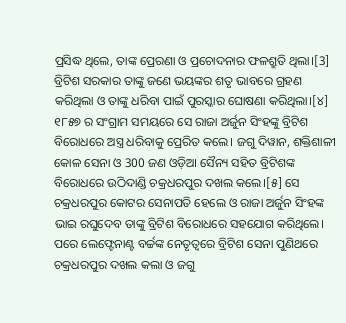ପ୍ରସିଦ୍ଧ ଥିଲେ, ତାଙ୍କ ପ୍ରେରଣା ଓ ପ୍ରଚୋଦନାର ଫଳଶ୍ରୁତି ଥିଲା।[3] ବ୍ରିଟିଶ ସରକାର ତାଙ୍କୁ ଜଣେ ଭୟଙ୍କର ଶତୃ ଭାବରେ ଗ୍ରହଣ କରିଥିଲା ଓ ତାଙ୍କୁ ଧରିବା ପାଇଁ ପୁରସ୍କାର ଘୋଷଣା କରିଥିଲା।[୪]
୧୮୫୭ ର ସଂଗ୍ରାମ ସମୟରେ ସେ ରାଜା ଅର୍ଜୁନ ସିଂହଙ୍କୁ ବ୍ରିଟିଶ ବିରୋଧରେ ଅସ୍ତ୍ର ଧରିବାକୁ ପ୍ରେରିତ କଲେ। ଜଗୁ ଦିୱାନ, ଶକ୍ତିଶାଳୀ କୋଳ ସେନା ଓ 300 ଜଣ ଓଡ଼ିଆ ସୈନ୍ୟ ସହିତ ବ୍ରିଟିଶଙ୍କ ବିରୋଧରେ ଉଠିଦାଣ୍ଡି ଚକ୍ରଧରପୁର ଦଖଲ କଲେ।[୫] ସେ ଚକ୍ରଧରପୁର କୋଟର ସେନାପତି ହେଲେ ଓ ରାଜା ଅର୍ଜୁନ ସିଂହଙ୍କ ଭାଇ ରଘୁଦେବ ତାଙ୍କୁ ବ୍ରିଟିଶ ବିରୋଧରେ ସହଯୋଗ କରିଥିଲେ। ପରେ ଲେଫ୍ଟେନାଣ୍ଟ ବର୍ଚ୍ଚଙ୍କ ନେତୃତ୍ୱରେ ବ୍ରିଟିଶ ସେନା ପୁଣିଥରେ ଚକ୍ରଧରପୁର ଦଖଲ କଲା ଓ ଜଗୁ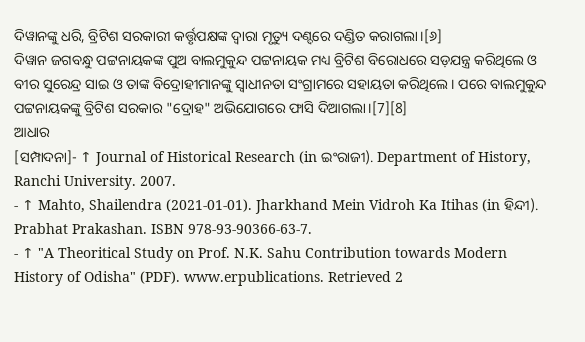ଦିୱାନଙ୍କୁ ଧରି, ବ୍ରିଟିଶ ସରକାରୀ କର୍ତ୍ତୃପକ୍ଷଙ୍କ ଦ୍ୱାରା ମୃତ୍ୟୁ ଦଣ୍ଦରେ ଦଣ୍ଡିତ କରାଗଲା।[୬]
ଦିୱାନ ଜଗବନ୍ଧୁ ପଟ୍ଟନାୟକଙ୍କ ପୁଅ ବାଲମୁକୁନ୍ଦ ପଟ୍ଟନାୟକ ମଧ୍ୟ ବ୍ରିଟିଶ ବିରୋଧରେ ସଡ଼ଯନ୍ତ୍ର କରିଥିଲେ ଓ ବୀର ସୁରେନ୍ଦ୍ର ସାଇ ଓ ତାଙ୍କ ବିଦ୍ରୋହୀମାନଙ୍କୁ ସ୍ଵାଧୀନତା ସଂଗ୍ରାମରେ ସହାୟତା କରିଥିଲେ। ପରେ ବାଲମୁକୁନ୍ଦ ପଟ୍ଟନାୟକଙ୍କୁ ବ୍ରିଟିଶ ସରକାର "ଦ୍ରୋହ" ଅଭିଯୋଗରେ ଫାସି ଦିଆଗଲା।[7][8]
ଆଧାର
[ସମ୍ପାଦନା]- ↑ Journal of Historical Research (in ଇଂରାଜୀ). Department of History, Ranchi University. 2007.
- ↑ Mahto, Shailendra (2021-01-01). Jharkhand Mein Vidroh Ka Itihas (in ହିନ୍ଦୀ). Prabhat Prakashan. ISBN 978-93-90366-63-7.
- ↑ "A Theoritical Study on Prof. N.K. Sahu Contribution towards Modern History of Odisha" (PDF). www.erpublications. Retrieved 2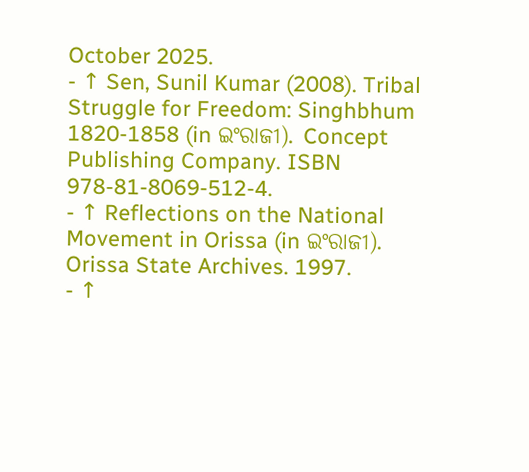October 2025.
- ↑ Sen, Sunil Kumar (2008). Tribal Struggle for Freedom: Singhbhum 1820-1858 (in ଇଂରାଜୀ). Concept Publishing Company. ISBN 978-81-8069-512-4.
- ↑ Reflections on the National Movement in Orissa (in ଇଂରାଜୀ). Orissa State Archives. 1997.
- ↑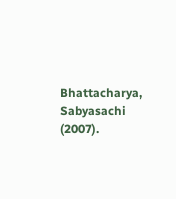Bhattacharya, Sabyasachi (2007).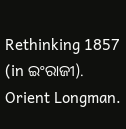Rethinking 1857 (in ଇଂରାଜୀ). Orient Longman.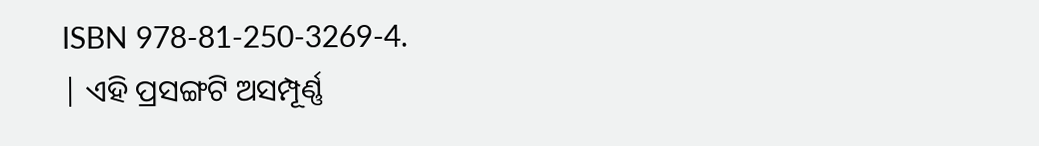ISBN 978-81-250-3269-4.
| ଏହି ପ୍ରସଙ୍ଗଟି ଅସମ୍ପୂର୍ଣ୍ଣ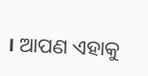। ଆପଣ ଏହାକୁ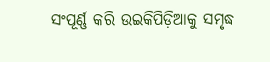ସଂପୂର୍ଣ୍ଣ କରି ଉଇକିପିଡ଼ିଆକୁ ସମୃଦ୍ଧ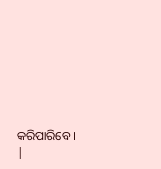କରିପାରିବେ । |